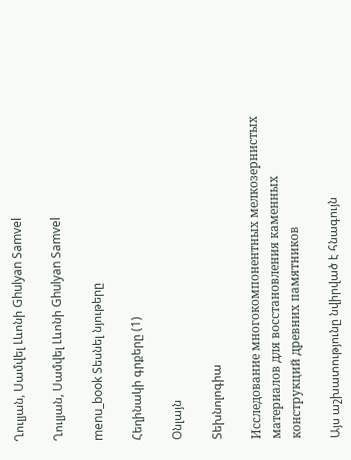Ղուլյան, Սամվել Լևոնի Ghulyan Samvel

Ղուլյան, Սամվել Լևոնի Ghulyan Samvel

menu_book Տեսնել նյութերը

Հեղինակի գրքերը (1)

Օնլայն

Տեխնոլոգիա

Исследование многокомпонентных мелкозернистых материалов для восстановления каменных конструкций древних памятников

Այս աշխատությունը նվիրված է հնագույն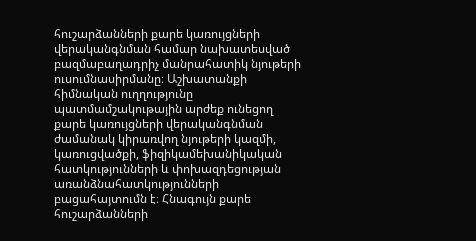հուշարձանների քարե կառույցների վերականգնման համար նախատեսված բազմաբաղադրիչ մանրահատիկ նյութերի ուսումնասիրմանը։ Աշխատանքի հիմնական ուղղությունը պատմամշակութային արժեք ունեցող քարե կառույցների վերականգնման ժամանակ կիրառվող նյութերի կազմի, կառուցվածքի, ֆիզիկամեխանիկական հատկությունների և փոխազդեցության առանձնահատկությունների բացահայտումն է։ Հնագույն քարե հուշարձանների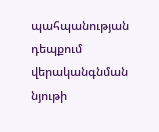պահպանության դեպքում վերականգնման նյութի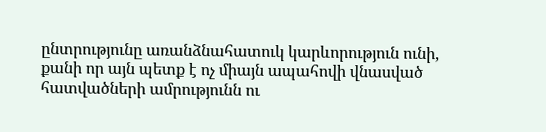ընտրությունը առանձնահատուկ կարևորություն ունի, քանի որ այն պետք է ոչ միայն ապահովի վնասված հատվածների ամրությունն ու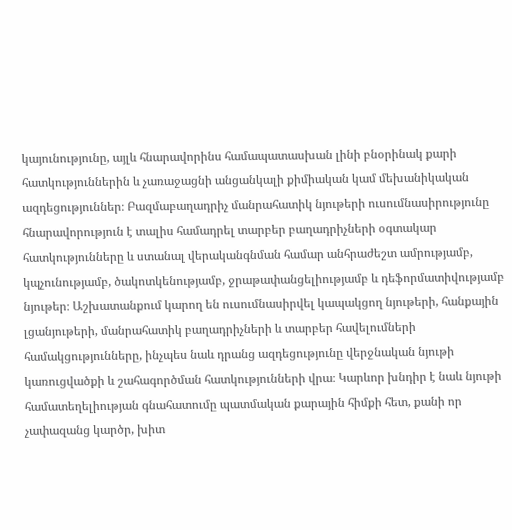կայունությունը, այլև հնարավորինս համապատասխան լինի բնօրինակ քարի հատկություններին և չառաջացնի անցանկալի քիմիական կամ մեխանիկական ազդեցություններ։ Բազմաբաղադրիչ մանրահատիկ նյութերի ուսումնասիրությունը հնարավորություն է տալիս համադրել տարբեր բաղադրիչների օգտակար հատկությունները և ստանալ վերականգնման համար անհրաժեշտ ամրությամբ, կպչունությամբ, ծակոտկենությամբ, ջրաթափանցելիությամբ և դեֆորմատիվությամբ նյութեր։ Աշխատանքում կարող են ուսումնասիրվել կապակցող նյութերի, հանքային լցանյութերի, մանրահատիկ բաղադրիչների և տարբեր հավելումների համակցությունները, ինչպես նաև դրանց ազդեցությունը վերջնական նյութի կառուցվածքի և շահագործման հատկությունների վրա։ Կարևոր խնդիր է նաև նյութի համատեղելիության գնահատումը պատմական քարային հիմքի հետ, քանի որ չափազանց կարծր, խիտ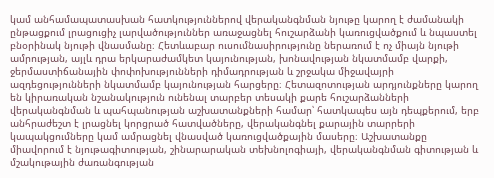կամ անհամապատասխան հատկություններով վերականգնման նյութը կարող է ժամանակի ընթացքում լրացուցիչ լարվածություններ առաջացնել հուշարձանի կառուցվածքում և նպաստել բնօրինակ նյութի վնասմանը։ Հետևաբար ուսումնասիրությունը ներառում է ոչ միայն նյութի ամրության, այլև դրա երկարաժամկետ կայունության, խոնավության նկատմամբ վարքի, ջերմաստիճանային փոփոխությունների դիմադրության և շրջակա միջավայրի ազդեցությունների նկատմամբ կայունության հարցերը։ Հետազոտության արդյունքները կարող են կիրառական նշանակություն ունենալ տարբեր տեսակի քարե հուշարձանների վերականգնման և պահպանության աշխատանքների համար՝ հատկապես այն դեպքերում, երբ անհրաժեշտ է լրացնել կորցրած հատվածները, վերականգնել քարային տարրերի կապակցումները կամ ամրացնել վնասված կառուցվածքային մասերը։ Աշխատանքը միավորում է նյութագիտության, շինարարական տեխնոլոգիայի, վերականգնման գիտության և մշակութային ժառանգության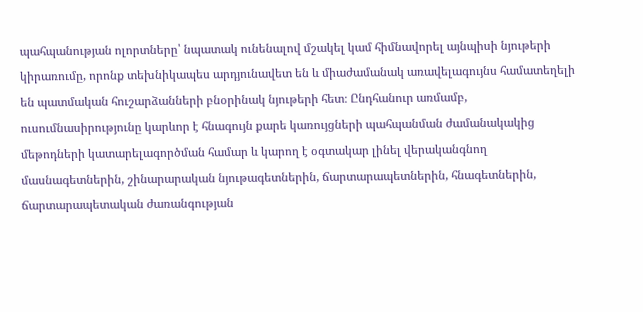պահպանության ոլորտները՝ նպատակ ունենալով մշակել կամ հիմնավորել այնպիսի նյութերի կիրառումը, որոնք տեխնիկապես արդյունավետ են և միաժամանակ առավելագույնս համատեղելի են պատմական հուշարձանների բնօրինակ նյութերի հետ։ Ընդհանուր առմամբ, ուսումնասիրությունը կարևոր է հնագույն քարե կառույցների պահպանման ժամանակակից մեթոդների կատարելագործման համար և կարող է օգտակար լինել վերականգնող մասնագետներին, շինարարական նյութագետներին, ճարտարապետներին, հնագետներին, ճարտարապետական ժառանգության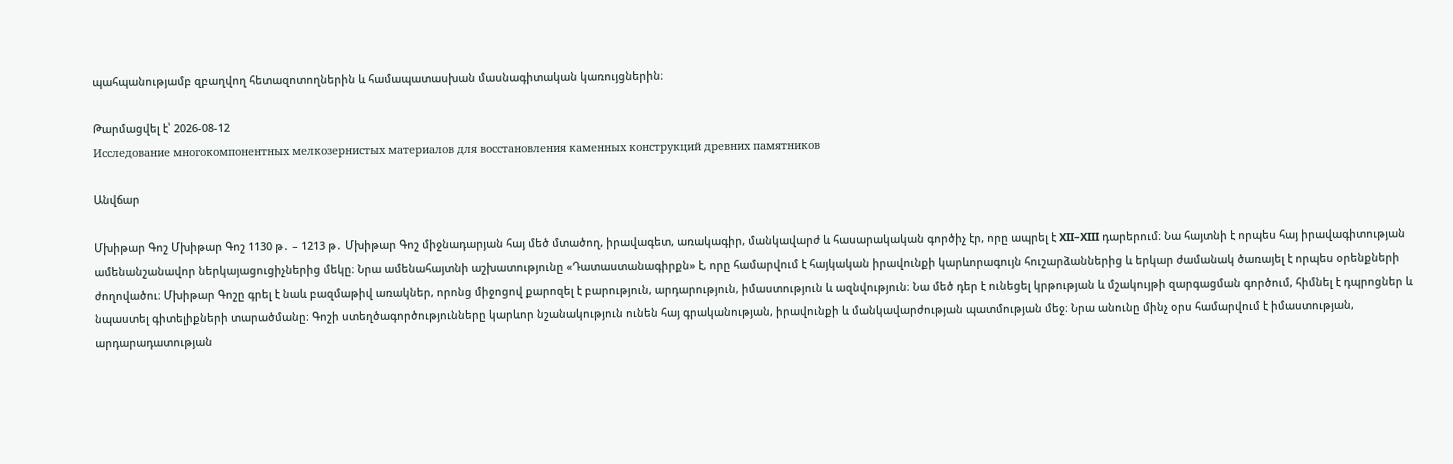պահպանությամբ զբաղվող հետազոտողներին և համապատասխան մասնագիտական կառույցներին։

Թարմացվել է՝ 2026-08-12
Исследование многокомпонентных мелкозернистых материалов для восстановления каменных конструкций древних памятников

Անվճար

Մխիթար Գոշ Մխիթար Գոշ 1130 թ․ – 1213 թ․ Մխիթար Գոշ միջնադարյան հայ մեծ մտածող, իրավագետ, առակագիր, մանկավարժ և հասարակական գործիչ էր, որը ապրել է XII–XIII դարերում։ Նա հայտնի է որպես հայ իրավագիտության ամենանշանավոր ներկայացուցիչներից մեկը։ Նրա ամենահայտնի աշխատությունը «Դատաստանագիրքն» է, որը համարվում է հայկական իրավունքի կարևորագույն հուշարձաններից և երկար ժամանակ ծառայել է որպես օրենքների ժողովածու։ Մխիթար Գոշը գրել է նաև բազմաթիվ առակներ, որոնց միջոցով քարոզել է բարություն, արդարություն, իմաստություն և ազնվություն։ Նա մեծ դեր է ունեցել կրթության և մշակույթի զարգացման գործում, հիմնել է դպրոցներ և նպաստել գիտելիքների տարածմանը։ Գոշի ստեղծագործությունները կարևոր նշանակություն ունեն հայ գրականության, իրավունքի և մանկավարժության պատմության մեջ։ Նրա անունը մինչ օրս համարվում է իմաստության, արդարադատության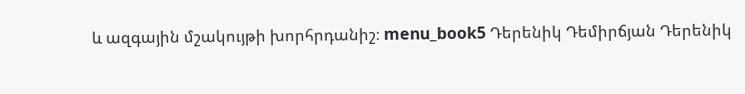և ազգային մշակույթի խորհրդանիշ։ menu_book5 Դերենիկ Դեմիրճյան Դերենիկ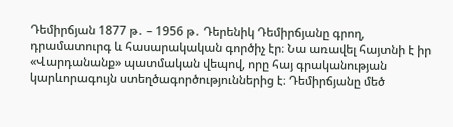Դեմիրճյան 1877 թ․ – 1956 թ․ Դերենիկ Դեմիրճյանը գրող, դրամատուրգ և հասարակական գործիչ էր։ Նա առավել հայտնի է իր «Վարդանանք» պատմական վեպով, որը հայ գրականության կարևորագույն ստեղծագործություններից է։ Դեմիրճյանը մեծ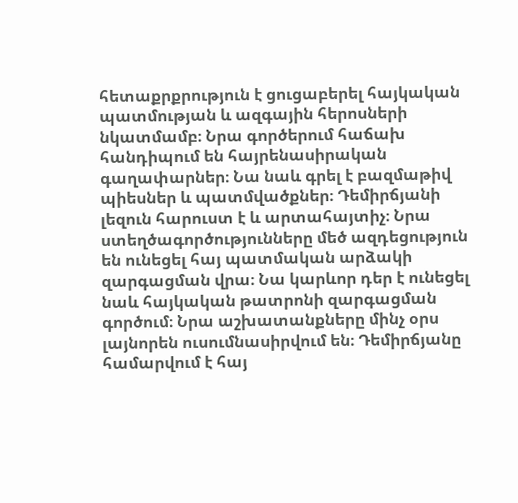հետաքրքրություն է ցուցաբերել հայկական պատմության և ազգային հերոսների նկատմամբ։ Նրա գործերում հաճախ հանդիպում են հայրենասիրական գաղափարներ։ Նա նաև գրել է բազմաթիվ պիեսներ և պատմվածքներ։ Դեմիրճյանի լեզուն հարուստ է և արտահայտիչ։ Նրա ստեղծագործությունները մեծ ազդեցություն են ունեցել հայ պատմական արձակի զարգացման վրա։ Նա կարևոր դեր է ունեցել նաև հայկական թատրոնի զարգացման գործում։ Նրա աշխատանքները մինչ օրս լայնորեն ուսումնասիրվում են։ Դեմիրճյանը համարվում է հայ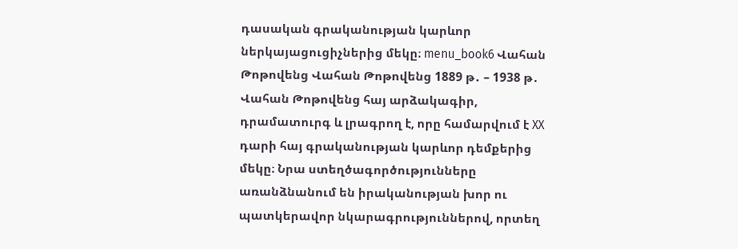դասական գրականության կարևոր ներկայացուցիչներից մեկը։ menu_book6 Վահան Թոթովենց Վահան Թոթովենց 1889 թ․ – 1938 թ․ Վահան Թոթովենց հայ արձակագիր, դրամատուրգ և լրագրող է, որը համարվում է XX դարի հայ գրականության կարևոր դեմքերից մեկը։ Նրա ստեղծագործությունները առանձնանում են իրականության խոր ու պատկերավոր նկարագրություններով, որտեղ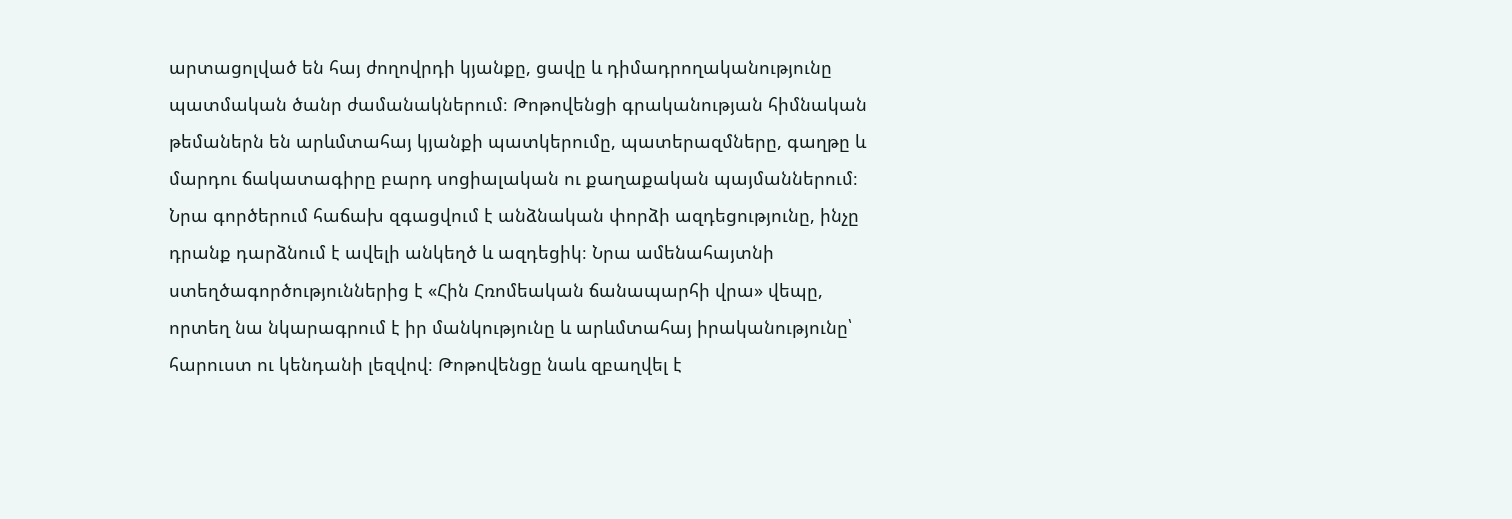արտացոլված են հայ ժողովրդի կյանքը, ցավը և դիմադրողականությունը պատմական ծանր ժամանակներում։ Թոթովենցի գրականության հիմնական թեմաներն են արևմտահայ կյանքի պատկերումը, պատերազմները, գաղթը և մարդու ճակատագիրը բարդ սոցիալական ու քաղաքական պայմաններում։ Նրա գործերում հաճախ զգացվում է անձնական փորձի ազդեցությունը, ինչը դրանք դարձնում է ավելի անկեղծ և ազդեցիկ։ Նրա ամենահայտնի ստեղծագործություններից է «Հին Հռոմեական ճանապարհի վրա» վեպը, որտեղ նա նկարագրում է իր մանկությունը և արևմտահայ իրականությունը՝ հարուստ ու կենդանի լեզվով։ Թոթովենցը նաև զբաղվել է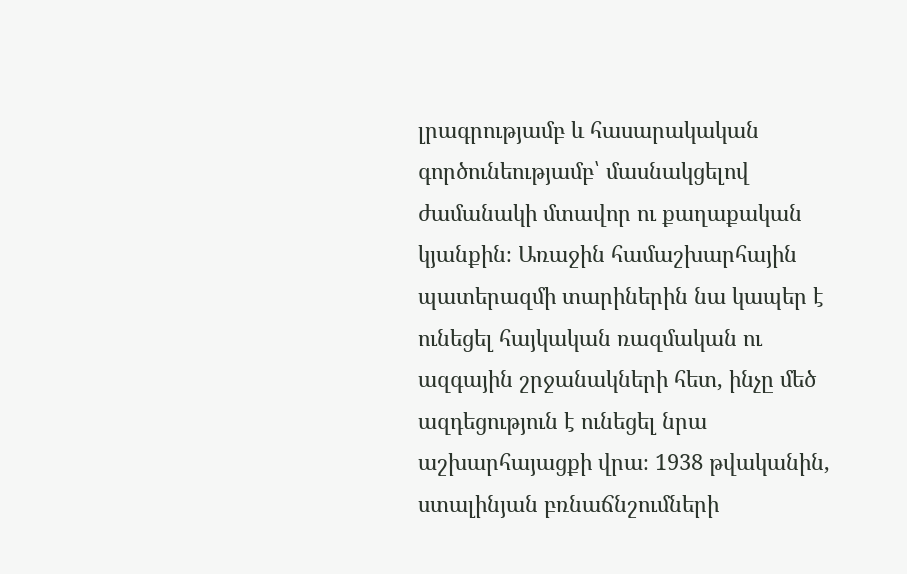լրագրությամբ և հասարակական գործունեությամբ՝ մասնակցելով ժամանակի մտավոր ու քաղաքական կյանքին։ Առաջին համաշխարհային պատերազմի տարիներին նա կապեր է ունեցել հայկական ռազմական ու ազգային շրջանակների հետ, ինչը մեծ ազդեցություն է ունեցել նրա աշխարհայացքի վրա։ 1938 թվականին, ստալինյան բռնաճնշումների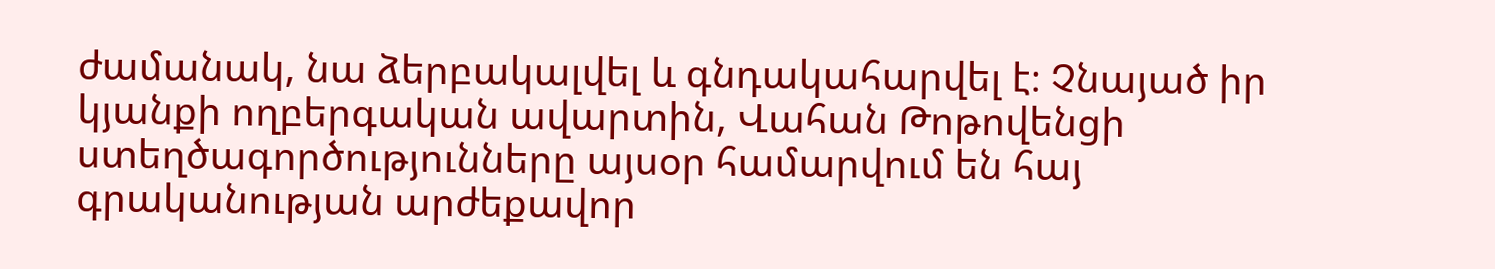ժամանակ, նա ձերբակալվել և գնդակահարվել է։ Չնայած իր կյանքի ողբերգական ավարտին, Վահան Թոթովենցի ստեղծագործությունները այսօր համարվում են հայ գրականության արժեքավոր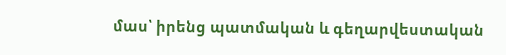մաս՝ իրենց պատմական և գեղարվեստական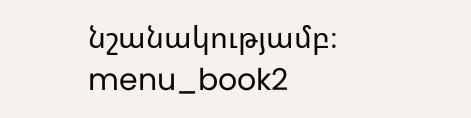նշանակությամբ։ menu_book2